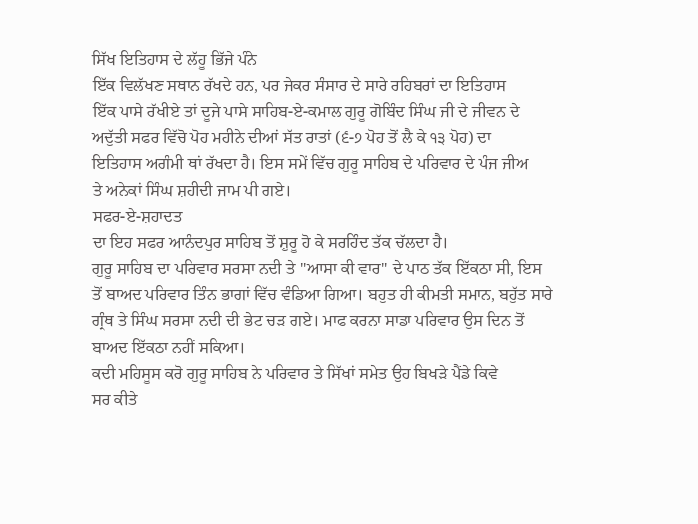ਸਿੱਖ ਇਤਿਹਾਸ ਦੇ ਲੱਹੂ ਭਿੱਜੇ ਪੰਨੇ
ਇੱਕ ਵਿਲੱਖਣ ਸਥਾਨ ਰੱਖਦੇ ਹਨ, ਪਰ ਜੇਕਰ ਸੰਸਾਰ ਦੇ ਸਾਰੇ ਰਹਿਬਰਾਂ ਦਾ ਇਤਿਹਾਸ
ਇੱਕ ਪਾਸੇ ਰੱਖੀਏ ਤਾਂ ਦੂਜੇ ਪਾਸੇ ਸਾਹਿਬ-ਏ-ਕਮਾਲ ਗੁਰੂ ਗੋਬਿੰਦ ਸਿੰਘ ਜੀ ਦੇ ਜੀਵਨ ਦੇ
ਅਦੁੱਤੀ ਸਫਰ ਵਿੱਚੋ ਪੋਹ ਮਹੀਨੇ ਦੀਆਂ ਸੱਤ ਰਾਤਾਂ (੬-੭ ਪੋਹ ਤੋਂ ਲੈ ਕੇ ੧੩ ਪੋਹ) ਦਾ
ਇਤਿਹਾਸ ਅਗੰਮੀ ਥਾਂ ਰੱਖਦਾ ਹੈ। ਇਸ ਸਮੇਂ ਵਿੱਚ ਗੁਰੂ ਸਾਹਿਬ ਦੇ ਪਰਿਵਾਰ ਦੇ ਪੰਜ ਜੀਅ
ਤੇ ਅਨੇਕਾਂ ਸਿੰਘ ਸ਼ਹੀਦੀ ਜਾਮ ਪੀ ਗਏ।
ਸਫਰ-ਏ-ਸ਼ਹਾਦਤ
ਦਾ ਇਹ ਸਫਰ ਆਨੰਦਪੁਰ ਸਾਹਿਬ ਤੋਂ ਸ਼ੁਰੂ ਹੋ ਕੇ ਸਰਹਿੰਦ ਤੱਕ ਚੱਲਦਾ ਹੈ।
ਗੁਰੂ ਸਾਹਿਬ ਦਾ ਪਰਿਵਾਰ ਸਰਸਾ ਨਦੀ ਤੇ "ਆਸਾ ਕੀ ਵਾਰ" ਦੇ ਪਾਠ ਤੱਕ ਇੱਕਠਾ ਸੀ, ਇਸ
ਤੋਂ ਬਾਅਦ ਪਰਿਵਾਰ ਤਿੰਨ ਭਾਗਾਂ ਵਿੱਚ ਵੰਡਿਆ ਗਿਆ। ਬਹੁਤ ਹੀ ਕੀਮਤੀ ਸਮਾਨ, ਬਹੁੱਤ ਸਾਰੇ
ਗ੍ਰੰਥ ਤੇ ਸਿੰਘ ਸਰਸਾ ਨਦੀ ਦੀ ਭੇਟ ਚੜ ਗਏ। ਮਾਫ ਕਰਨਾ ਸਾਡਾ ਪਰਿਵਾਰ ਉਸ ਦਿਨ ਤੋਂ
ਬਾਅਦ ਇੱਕਠਾ ਨਹੀਂ ਸਕਿਆ।
ਕਦੀ ਮਹਿਸੂਸ ਕਰੋ ਗੁਰੂ ਸਾਹਿਬ ਨੇ ਪਰਿਵਾਰ ਤੇ ਸਿੱਖਾਂ ਸਮੇਤ ਉਹ ਬਿਖੜੇ ਪੈਂਡੇ ਕਿਵੇ
ਸਰ ਕੀਤੇ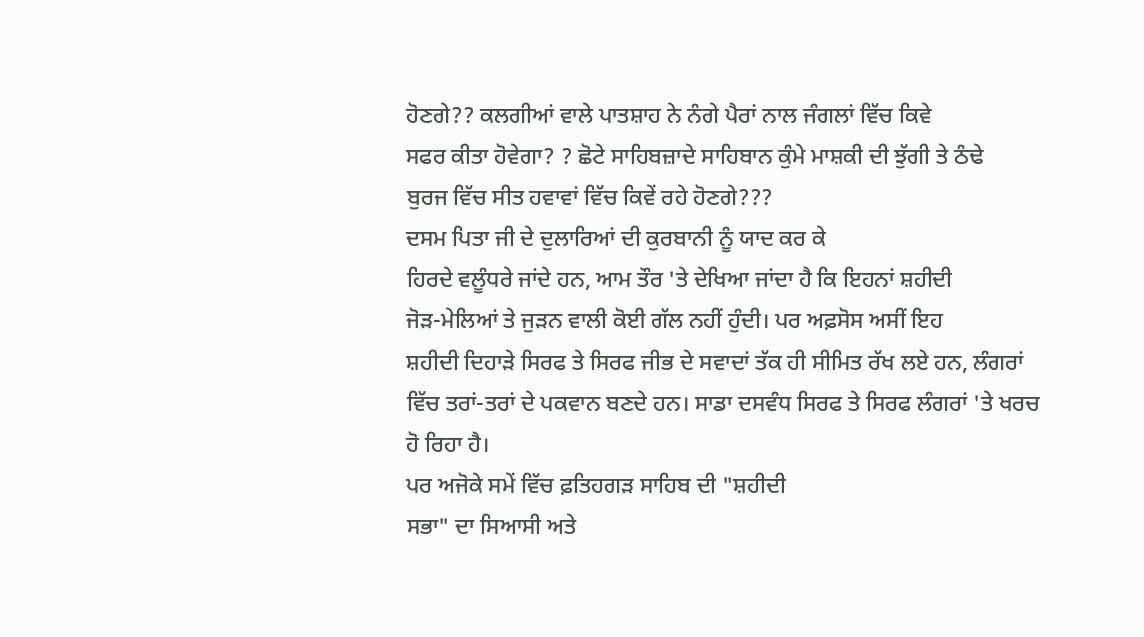ਹੋਣਗੇ?? ਕਲਗੀਆਂ ਵਾਲੇ ਪਾਤਸ਼ਾਹ ਨੇ ਨੰਗੇ ਪੈਰਾਂ ਨਾਲ ਜੰਗਲਾਂ ਵਿੱਚ ਕਿਵੇ
ਸਫਰ ਕੀਤਾ ਹੋਵੇਗਾ? ? ਛੋਟੇ ਸਾਹਿਬਜ਼ਾਦੇ ਸਾਹਿਬਾਨ ਕੁੰਮੇ ਮਾਸ਼ਕੀ ਦੀ ਝੁੱਗੀ ਤੇ ਠੰਢੇ
ਬੁਰਜ ਵਿੱਚ ਸੀਤ ਹਵਾਵਾਂ ਵਿੱਚ ਕਿਵੇਂ ਰਹੇ ਹੋਣਗੇ???
ਦਸਮ ਪਿਤਾ ਜੀ ਦੇ ਦੁਲਾਰਿਆਂ ਦੀ ਕੁਰਬਾਨੀ ਨੂੰ ਯਾਦ ਕਰ ਕੇ
ਹਿਰਦੇ ਵਲੂੰਧਰੇ ਜਾਂਦੇ ਹਨ, ਆਮ ਤੌਰ 'ਤੇ ਦੇਖਿਆ ਜਾਂਦਾ ਹੈ ਕਿ ਇਹਨਾਂ ਸ਼ਹੀਦੀ
ਜੋੜ-ਮੇਲਿਆਂ ਤੇ ਜੁੜਨ ਵਾਲੀ ਕੋਈ ਗੱਲ ਨਹੀਂ ਹੁੰਦੀ। ਪਰ ਅਫ਼ਸੋਸ ਅਸੀਂ ਇਹ
ਸ਼ਹੀਦੀ ਦਿਹਾੜੇ ਸਿਰਫ ਤੇ ਸਿਰਫ ਜੀਭ ਦੇ ਸਵਾਦਾਂ ਤੱਕ ਹੀ ਸੀਮਿਤ ਰੱਖ ਲਏ ਹਨ, ਲੰਗਰਾਂ
ਵਿੱਚ ਤਰਾਂ-ਤਰਾਂ ਦੇ ਪਕਵਾਨ ਬਣਦੇ ਹਨ। ਸਾਡਾ ਦਸਵੰਧ ਸਿਰਫ ਤੇ ਸਿਰਫ ਲੰਗਰਾਂ 'ਤੇ ਖਰਚ
ਹੋ ਰਿਹਾ ਹੈ।
ਪਰ ਅਜੋਕੇ ਸਮੇਂ ਵਿੱਚ ਫ਼ਤਿਹਗੜ ਸਾਹਿਬ ਦੀ "ਸ਼ਹੀਦੀ
ਸਭਾ" ਦਾ ਸਿਆਸੀ ਅਤੇ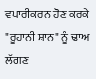ਵਪਾਰੀਕਰਨ ਹੋਣ ਕਰਕੇ "ਰੂਹਾਨੀ ਸ਼ਾਨ" ਨੂੰ ਢਾਅ ਲੱਗਣ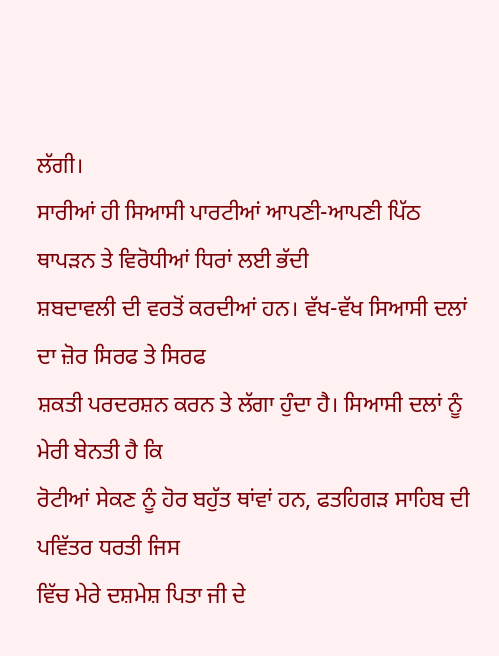ਲੱਗੀ।
ਸਾਰੀਆਂ ਹੀ ਸਿਆਸੀ ਪਾਰਟੀਆਂ ਆਪਣੀ-ਆਪਣੀ ਪਿੱਠ ਥਾਪੜਨ ਤੇ ਵਿਰੋਧੀਆਂ ਧਿਰਾਂ ਲਈ ਭੱਦੀ
ਸ਼ਬਦਾਵਲੀ ਦੀ ਵਰਤੋਂ ਕਰਦੀਆਂ ਹਨ। ਵੱਖ-ਵੱਖ ਸਿਆਸੀ ਦਲਾਂ ਦਾ ਜ਼ੋਰ ਸਿਰਫ ਤੇ ਸਿਰਫ
ਸ਼ਕਤੀ ਪਰਦਰਸ਼ਨ ਕਰਨ ਤੇ ਲੱਗਾ ਹੁੰਦਾ ਹੈ। ਸਿਆਸੀ ਦਲਾਂ ਨੂੰ ਮੇਰੀ ਬੇਨਤੀ ਹੈ ਕਿ
ਰੋਟੀਆਂ ਸੇਕਣ ਨੂੰ ਹੋਰ ਬਹੁੱਤ ਥਾਂਵਾਂ ਹਨ, ਫਤਹਿਗੜ ਸਾਹਿਬ ਦੀ ਪਵਿੱਤਰ ਧਰਤੀ ਜਿਸ
ਵਿੱਚ ਮੇਰੇ ਦਸ਼ਮੇਸ਼ ਪਿਤਾ ਜੀ ਦੇ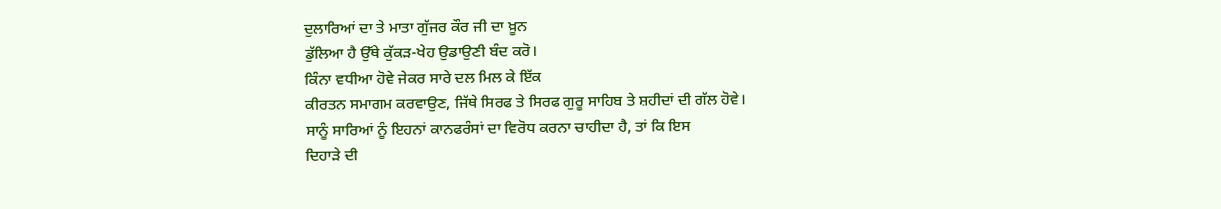ਦੁਲਾਰਿਆਂ ਦਾ ਤੇ ਮਾਤਾ ਗੁੱਜਰ ਕੌਰ ਜੀ ਦਾ ਖ਼ੂਨ
ਡੁੱਲਿਆ ਹੈ ਉੱਥੇ ਕੁੱਕੜ-ਖੇਹ ਉਡਾਉਣੀ ਬੰਦ ਕਰੋ।
ਕਿੰਨਾ ਵਧੀਆ ਹੋਵੇ ਜੇਕਰ ਸਾਰੇ ਦਲ ਮਿਲ ਕੇ ਇੱਕ
ਕੀਰਤਨ ਸਮਾਗਮ ਕਰਵਾਉਣ, ਜਿੱਥੇ ਸਿਰਫ ਤੇ ਸਿਰਫ ਗੁਰੂ ਸਾਹਿਬ ਤੇ ਸ਼ਹੀਦਾਂ ਦੀ ਗੱਲ ਹੋਵੇ।
ਸਾਨੂੰ ਸਾਰਿਆਂ ਨੂੰ ਇਹਨਾਂ ਕਾਨਫਰੰਸਾਂ ਦਾ ਵਿਰੋਧ ਕਰਨਾ ਚਾਹੀਦਾ ਹੈ, ਤਾਂ ਕਿ ਇਸ
ਦਿਹਾੜੇ ਦੀ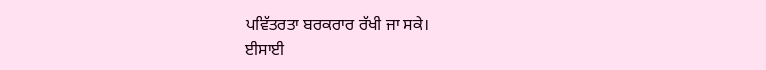ਪਵਿੱਤਰਤਾ ਬਰਕਰਾਰ ਰੱਖੀ ਜਾ ਸਕੇ।
ਈਸਾਈ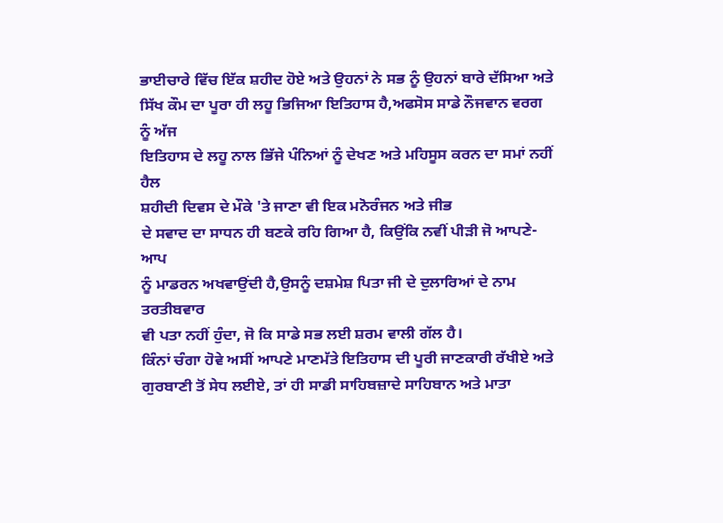ਭਾਈਚਾਰੇ ਵਿੱਚ ਇੱਕ ਸ਼ਹੀਦ ਹੋਏ ਅਤੇ ਉਹਨਾਂ ਨੇ ਸਭ ਨੂੰ ਉਹਨਾਂ ਬਾਰੇ ਦੱਸਿਆ ਅਤੇ
ਸਿੱਖ ਕੌਮ ਦਾ ਪੂਰਾ ਹੀ ਲਹੂ ਭਿਜਿਆ ਇਤਿਹਾਸ ਹੈ,ਅਫਸੋਸ ਸਾਡੇ ਨੌਜਵਾਨ ਵਰਗ ਨੂੰ ਅੱਜ
ਇਤਿਹਾਸ ਦੇ ਲਹੂ ਨਾਲ ਭਿੱਜੇ ਪੰਨਿਆਂ ਨੂੰ ਦੇਖਣ ਅਤੇ ਮਹਿਸੂਸ ਕਰਨ ਦਾ ਸਮਾਂ ਨਹੀਂ ਹੈਲ
ਸ਼ਹੀਦੀ ਦਿਵਸ ਦੇ ਮੌਕੇ 'ਤੇ ਜਾਣਾ ਵੀ ਇਕ ਮਨੋਰੰਜਨ ਅਤੇ ਜੀਭ
ਦੇ ਸਵਾਦ ਦਾ ਸਾਧਨ ਹੀ ਬਣਕੇ ਰਹਿ ਗਿਆ ਹੈ, ਕਿਉਂਕਿ ਨਵੀਂ ਪੀੜੀ ਜੋ ਆਪਣੇ-ਆਪ
ਨੂੰ ਮਾਡਰਨ ਅਖਵਾਉਂਦੀ ਹੈ,ਉਸਨੂੰ ਦਸ਼ਮੇਸ਼ ਪਿਤਾ ਜੀ ਦੇ ਦੁਲਾਰਿਆਂ ਦੇ ਨਾਮ ਤਰਤੀਬਵਾਰ
ਵੀ ਪਤਾ ਨਹੀਂ ਹੁੰਦਾ, ਜੋ ਕਿ ਸਾਡੇ ਸਭ ਲਈ ਸ਼ਰਮ ਵਾਲੀ ਗੱਲ ਹੈ।
ਕਿੰਨਾਂ ਚੰਗਾ ਹੋਵੇ ਅਸੀਂ ਆਪਣੇ ਮਾਣਮੱਤੇ ਇਤਿਹਾਸ ਦੀ ਪੂਰੀ ਜਾਣਕਾਰੀ ਰੱਖੀਏ ਅਤੇ
ਗੁਰਬਾਣੀ ਤੋਂ ਸੇਧ ਲਈਏ, ਤਾਂ ਹੀ ਸਾਡੀ ਸਾਹਿਬਜ਼ਾਦੇ ਸਾਹਿਬਾਨ ਅਤੇ ਮਾਤਾ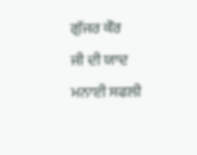ਗੁੱਜਰ ਕੌਰ
ਜੀ ਦੀ ਯਾਦ ਮਨਾਈ ਸਫਲੀ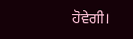ਹੋਵੇਗੀ।